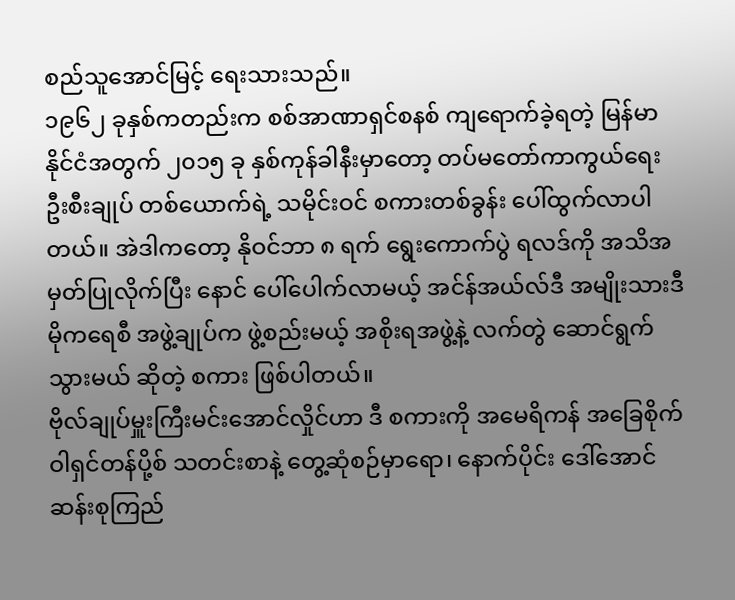စည်သူအောင်မြင့် ရေးသားသည်။
၁၉၆၂ ခုနှစ်ကတည်းက စစ်အာဏာရှင်စနစ် ကျရောက်ခဲ့ရတဲ့ မြန်မာနိုင်ငံအတွက် ၂၀၁၅ ခု နှစ်ကုန်ခါနီးမှာတော့ တပ်မတော်ကာကွယ်ရေး ဦးစီးချုပ် တစ်ယောက်ရဲ့ သမိုင်းဝင် စကားတစ်ခွန်း ပေါ်ထွက်လာပါတယ်။ အဲဒါကတော့ နိုဝင်ဘာ ၈ ရက် ရွေးကောက်ပွဲ ရလဒ်ကို အသိအမှတ်ပြုလိုက်ပြီး နောင် ပေါ်ပေါက်လာမယ့် အင်န်အယ်လ်ဒီ အမျိုးသားဒီမိုကရေစီ အဖွဲ့ချုပ်က ဖွဲ့စည်းမယ့် အစိုးရအဖွဲ့နဲ့ လက်တွဲ ဆောင်ရွက်သွားမယ် ဆိုတဲ့ စကား ဖြစ်ပါတယ်။
ဗိုလ်ချုပ်မှူးကြီးမင်းအောင်လှိုင်ဟာ ဒီ စကားကို အမေရိကန် အခြေစိုက် ဝါရှင်တန်ပို့စ် သတင်းစာနဲ့ တွေ့ဆုံစဉ်မှာရော၊ နောက်ပိုင်း ဒေါ်အောင်ဆန်းစုကြည်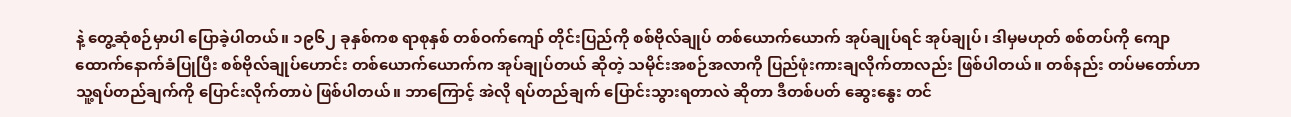နဲ့ တွေ့ဆုံစဉ်မှာပါ ပြောခဲ့ပါတယ်။ ၁၉၆၂ ခုနှစ်ကစ ရာစုနှစ် တစ်ဝက်ကျော် တိုင်းပြည်ကို စစ်ဗိုလ်ချုပ် တစ်ယောက်ယောက် အုပ်ချုပ်ရင် အုပ်ချုပ်၊ ဒါမှမဟုတ် စစ်တပ်ကို ကျောထောက်နောက်ခံပြုပြီး စစ်ဗိုလ်ချုပ်ဟောင်း တစ်ယောက်ယောက်က အုပ်ချုပ်တယ် ဆိုတဲ့ သမိုင်းအစဉ်အလာကို ပြည်ဖုံးကားချလိုက်တာလည်း ဖြစ်ပါတယ်။ တစ်နည်း တပ်မတော်ဟာ သူ့ရပ်တည်ချက်ကို ပြောင်းလိုက်တာပဲ ဖြစ်ပါတယ်။ ဘာကြောင့် အဲလို ရပ်တည်ချက် ပြောင်းသွားရတာလဲ ဆိုတာ ဒီတစ်ပတ် ဆွေးနွေး တင်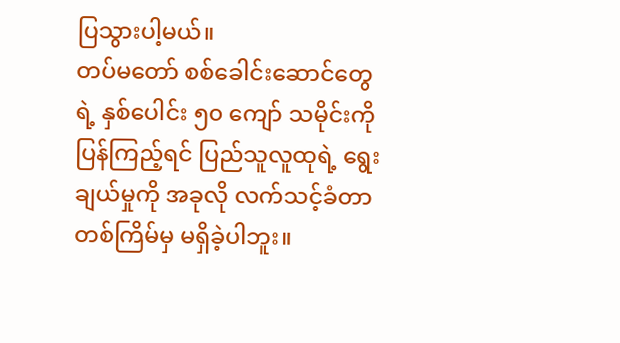ပြသွားပါ့မယ်။
တပ်မတော် စစ်ခေါင်းဆောင်တွေရဲ့ နှစ်ပေါင်း ၅၀ ကျော် သမိုင်းကို ပြန်ကြည့်ရင် ပြည်သူလူထုရဲ့ ရွေးချယ်မှုကို အခုလို လက်သင့်ခံတာ တစ်ကြိမ်မှ မရှိခဲ့ပါဘူး။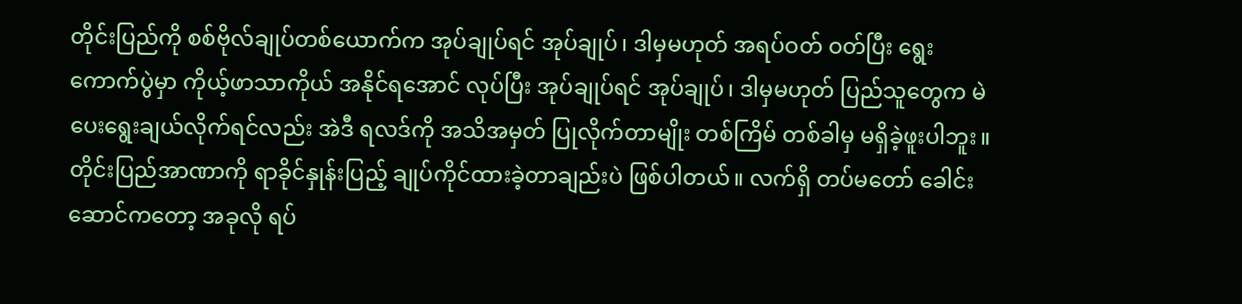တိုင်းပြည်ကို စစ်ဗိုလ်ချုပ်တစ်ယောက်က အုပ်ချုပ်ရင် အုပ်ချုပ်၊ ဒါမှမဟုတ် အရပ်ဝတ် ဝတ်ပြီး ရွေးကောက်ပွဲမှာ ကိုယ့်ဖာသာကိုယ် အနိုင်ရအောင် လုပ်ပြီး အုပ်ချုပ်ရင် အုပ်ချုပ်၊ ဒါမှမဟုတ် ပြည်သူတွေက မဲပေးရွေးချယ်လိုက်ရင်လည်း အဲဒီ ရလဒ်ကို အသိအမှတ် ပြုလိုက်တာမျိုး တစ်ကြိမ် တစ်ခါမှ မရှိခဲ့ဖူးပါဘူး။ တိုင်းပြည်အာဏာကို ရာခိုင်နှုန်းပြည့် ချုပ်ကိုင်ထားခဲ့တာချည်းပဲ ဖြစ်ပါတယ်။ လက်ရှိ တပ်မတော် ခေါင်းဆောင်ကတော့ အခုလို ရပ်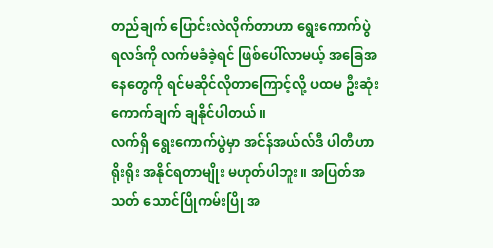တည်ချက် ပြောင်းလဲလိုက်တာဟာ ရွေးကောက်ပွဲ ရလဒ်ကို လက်မခံခဲ့ရင် ဖြစ်ပေါ်လာမယ့် အခြေအနေတွေကို ရင်မဆိုင်လိုတာကြောင့်လို့ ပထမ ဦးဆုံး ကောက်ချက် ချနိုင်ပါတယ်။
လက်ရှိ ရွေးကောက်ပွဲမှာ အင်န်အယ်လ်ဒီ ပါတီဟာ ရိုးရိုး အနိုင်ရတာမျိုး မဟုတ်ပါဘူး။ အပြတ်အသတ် သောင်ပြိုကမ်းပြို အ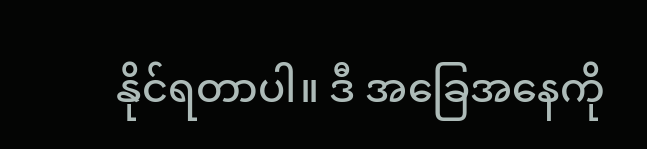နိုင်ရတာပါ။ ဒီ အခြေအနေကို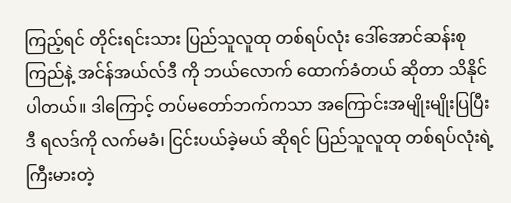ကြည့်ရင် တိုင်းရင်းသား ပြည်သူလူထု တစ်ရပ်လုံး ဒေါ်အောင်ဆန်းစုကြည်နဲ့ အင်န်အယ်လ်ဒီ ကို ဘယ်လောက် ထောက်ခံတယ် ဆိုတာ သိနိုင်ပါတယ်။ ဒါကြောင့် တပ်မတော်ဘက်ကသာ အကြောင်းအမျိုးမျိုးပြပြီး ဒီ ရလဒ်ကို လက်မခံ၊ ငြင်းပယ်ခဲ့မယ် ဆိုရင် ပြည်သူလူထု တစ်ရပ်လုံးရဲ့ ကြီးမားတဲ့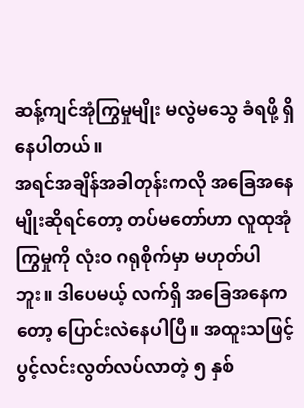ဆန့်ကျင်အုံကြွမှုမျိုး မလွဲမသွေ ခံရဖို့ ရှိနေပါတယ်။
အရင်အချိန်အခါတုန်းကလို အခြေအနေမျိုးဆိုရင်တော့ တပ်မတော်ဟာ လူထုအုံကြွမှုကို လုံးဝ ဂရုစိုက်မှာ မဟုတ်ပါဘူး။ ဒါပေမယ့် လက်ရှိ အခြေအနေကတော့ ပြောင်းလဲနေပါပြီ။ အထူးသဖြင့် ပွင့်လင်းလွတ်လပ်လာတဲ့ ၅ နှစ်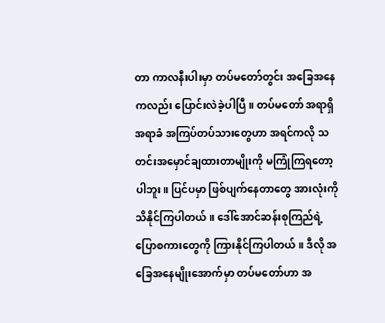တာ ကာလနီးပါးမှာ တပ်မတော်တွင်း အခြေအနေကလည်း ပြောင်းလဲခဲ့ပါပြီ။ တပ်မတော် အရာရှိ အရာခံ အကြပ်တပ်သားတွေဟာ အရင်ကလို သတင်းအမှောင်ချထားတာမျိုးကို မကြုံကြရတော့ပါဘူး။ ပြင်ပမှာ ဖြစ်ပျက်နေတာတွေ အားလုံးကို သိနိုင်ကြပါတယ်။ ဒေါ်အောင်ဆန်းစုကြည်ရဲ့ ပြောစကားတွေကို ကြားနိုင်ကြပါတယ်။ ဒီလို အခြေအနေမျိုးအောက်မှာ တပ်မတော်ဟာ အ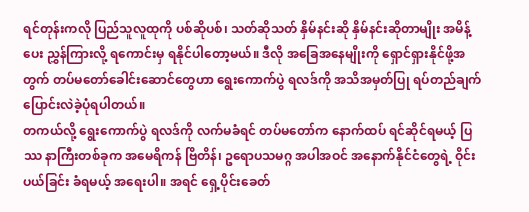ရင်တုန်းကလို ပြည်သူလူထုကို ပစ်ဆိုပစ်၊ သတ်ဆိုသတ် နှိမ်နင်းဆို နှိမ်နင်းဆိုတာမျိုး အမိန့်ပေး ညွှန်ကြားလို့ ရကောင်းမှ ရနိုင်ပါတော့မယ်။ ဒီလို အခြေအနေမျိုးကို ရှောင်ရှားနိုင်ဖို့အတွက် တပ်မတော်ခေါင်းဆောင်တွေဟာ ရွေးကောက်ပွဲ ရလဒ်ကို အသိအမှတ်ပြု ရပ်တည်ချက် ပြောင်းလဲခဲ့ပုံရပါတယ်။
တကယ်လို့ ရွေးကောက်ပွဲ ရလဒ်ကို လက်မခံရင် တပ်မတော်က နောက်ထပ် ရင်ဆိုင်ရမယ့် ပြဿ နာကြီးတစ်ခုက အမေရိကန် ဗြိတိန်၊ ဥရောပသမဂ္ဂ အပါအဝင် အနောက်နိုင်ငံတွေရဲ့ ဝိုင်းပယ်ခြင်း ခံရမယ့် အရေးပါ။ အရင် ရှေ့ပိုင်းခေတ်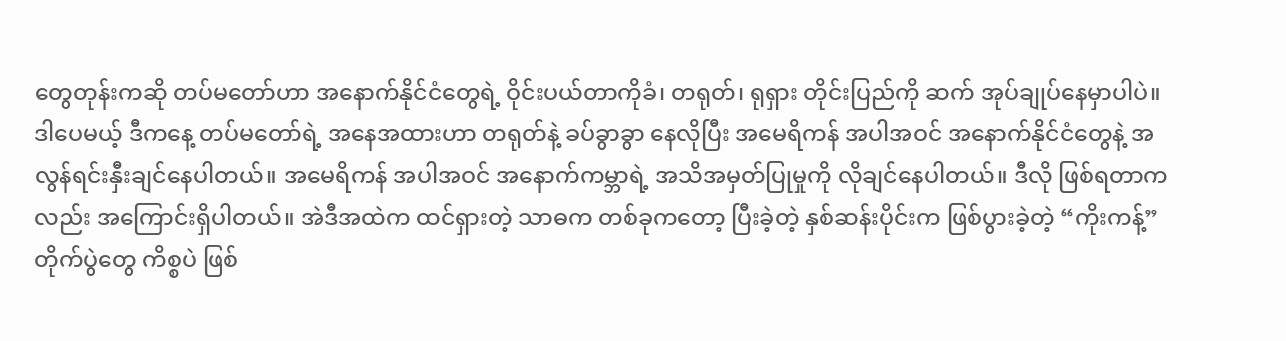တွေတုန်းကဆို တပ်မတော်ဟာ အနောက်နိုင်ငံတွေရဲ့ ဝိုင်းပယ်တာကိုခံ၊ တရုတ်၊ ရုရှား တိုင်းပြည်ကို ဆက် အုပ်ချုပ်နေမှာပါပဲ။
ဒါပေမယ့် ဒီကနေ့ တပ်မတော်ရဲ့ အနေအထားဟာ တရုတ်နဲ့ ခပ်ခွာခွာ နေလိုပြီး အမေရိကန် အပါအဝင် အနောက်နိုင်ငံတွေနဲ့ အလွန်ရင်းနှီးချင်နေပါတယ်။ အမေရိကန် အပါအဝင် အနောက်ကမ္ဘာရဲ့ အသိအမှတ်ပြုမှုကို လိုချင်နေပါတယ်။ ဒီလို ဖြစ်ရတာကလည်း အကြောင်းရှိပါတယ်။ အဲဒီအထဲက ထင်ရှားတဲ့ သာဓက တစ်ခုကတော့ ပြီးခဲ့တဲ့ နှစ်ဆန်းပိုင်းက ဖြစ်ပွားခဲ့တဲ့ “ကိုးကန့်” တိုက်ပွဲတွေ ကိစ္စပဲ ဖြစ်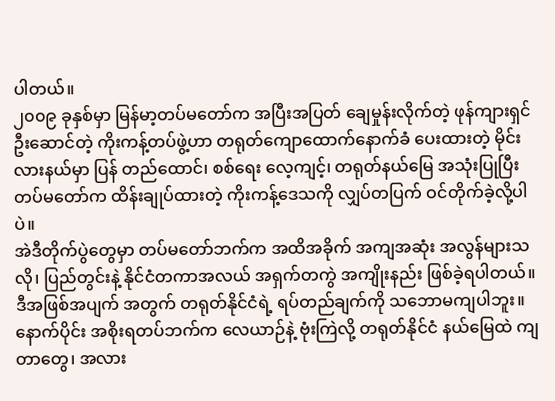ပါတယ်။
၂၀၀၉ ခုနှစ်မှာ မြန်မာ့တပ်မတော်က အပြီးအပြတ် ချေမှုန်းလိုက်တဲ့ ဖုန်ကျားရှင် ဦးဆောင်တဲ့ ကိုးကန့်တပ်ဖွဲ့ဟာ တရုတ်ကျောထောက်နောက်ခံ ပေးထားတဲ့ မိုင်းလားနယ်မှာ ပြန် တည်ထောင်၊ စစ်ရေး လေ့ကျင့်၊ တရုတ်နယ်မြေ အသုံးပြုပြီး တပ်မတော်က ထိန်းချုပ်ထားတဲ့ ကိုးကန့်ဒေသကို လျှပ်တပြက် ဝင်တိုက်ခဲ့လို့ပါပဲ။
အဲဒီတိုက်ပွဲတွေမှာ တပ်မတော်ဘက်က အထိအခိုက် အကျအဆုံး အလွန်များသလို၊ ပြည်တွင်းနဲ့ နိုင်ငံတကာအလယ် အရှက်တကွဲ အကျိုးနည်း ဖြစ်ခဲ့ရပါတယ်။ ဒီအဖြစ်အပျက် အတွက် တရုတ်နိုင်ငံရဲ့ ရပ်တည်ချက်ကို သဘောမကျပါဘူး။ နောက်ပိုင်း အစိုးရတပ်ဘက်က လေယာဉ်နဲ့ ဗုံးကြဲလို့ တရုတ်နိုင်ငံ နယ်မြေထဲ ကျတာတွေ၊ အလား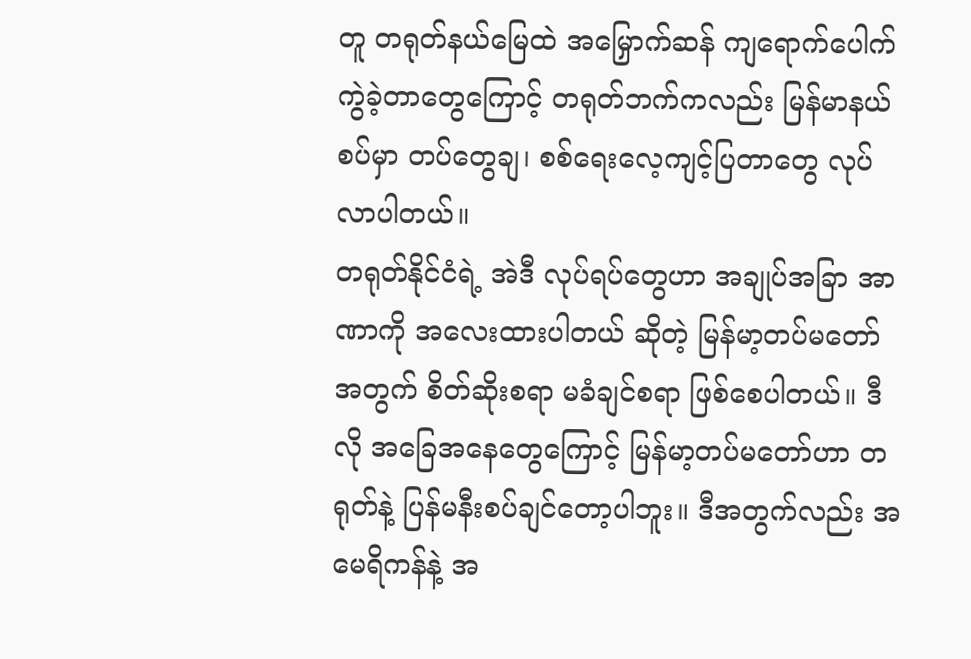တူ တရုတ်နယ်မြေထဲ အမြှောက်ဆန် ကျရောက်ပေါက်ကွဲခဲ့တာတွေကြောင့် တရုတ်ဘက်ကလည်း မြန်မာနယ်စပ်မှာ တပ်တွေချ၊ စစ်ရေးလေ့ကျင့်ပြတာတွေ လုပ်လာပါတယ်။
တရုတ်နိုင်ငံရဲ့ အဲဒီ လုပ်ရပ်တွေဟာ အချုပ်အခြာ အာဏာကို အလေးထားပါတယ် ဆိုတဲ့ မြန်မာ့တပ်မတော်အတွက် စိတ်ဆိုးစရာ မခံချင်စရာ ဖြစ်စေပါတယ်။ ဒီလို အခြေအနေတွေကြောင့် မြန်မာ့တပ်မတော်ဟာ တရုတ်နဲ့ ပြန်မနီးစပ်ချင်တော့ပါဘူး။ ဒီအတွက်လည်း အမေရိကန်နဲ့ အ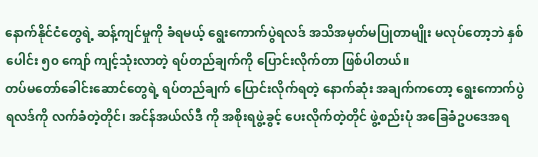နောက်နိုင်ငံတွေရဲ့ ဆန့်ကျင်မှုကို ခံရမယ့် ရွေးကောက်ပွဲရလဒ် အသိအမှတ်မပြုတာမျိုး မလုပ်တော့ဘဲ နှစ်ပေါင်း ၅၀ ကျော် ကျင့်သုံးလာတဲ့ ရပ်တည်ချက်ကို ပြောင်းလိုက်တာ ဖြစ်ပါတယ်။
တပ်မတော်ခေါင်းဆောင်တွေရဲ့ ရပ်တည်ချက် ပြောင်းလိုက်ရတဲ့ နောက်ဆုံး အချက်ကတော့ ရွေးကောက်ပွဲ ရလဒ်ကို လက်ခံတဲ့တိုင်၊ အင်န်အယ်လ်ဒီ ကို အစိုးရဖွဲ့ခွင့် ပေးလိုက်တဲ့တိုင် ဖွဲ့စည်းပုံ အခြေခံဥပဒေအရ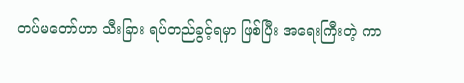တပ်မတော်ဟာ သီးခြား ရပ်တည်ခွင့်ရမှာ ဖြစ်ပြီး အရေးကြီးတဲ့ ကာ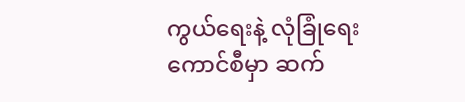ကွယ်ရေးနဲ့ လုံခြုံရေးကောင်စီမှာ ဆက်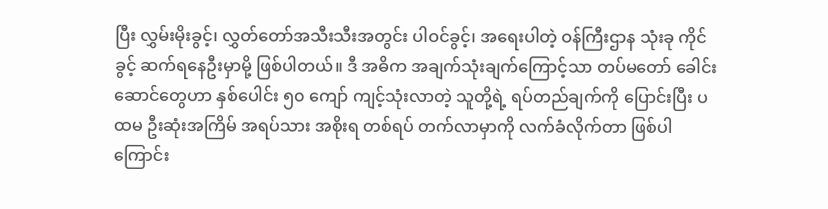ပြီး လွှမ်းမိုးခွင့်၊ လွှတ်တော်အသီးသီးအတွင်း ပါဝင်ခွင့်၊ အရေးပါတဲ့ ဝန်ကြီးဌာန သုံးခု ကိုင်ခွင့် ဆက်ရနေဦးမှာမို့ ဖြစ်ပါတယ်။ ဒီ အဓိက အချက်သုံးချက်ကြောင့်သာ တပ်မတော် ခေါင်းဆောင်တွေဟာ နှစ်ပေါင်း ၅၀ ကျော် ကျင့်သုံးလာတဲ့ သူတို့ရဲ့ ရပ်တည်ချက်ကို ပြောင်းပြီး ပထမ ဦးဆုံးအကြိမ် အရပ်သား အစိုးရ တစ်ရပ် တက်လာမှာကို လက်ခံလိုက်တာ ဖြစ်ပါကြောင်း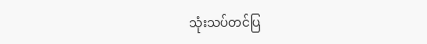သုံးသပ်တင်ပြ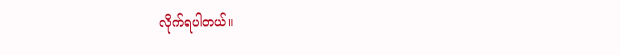လိုက်ရပါတယ်။